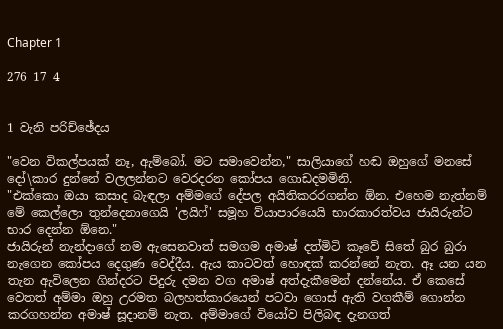Chapter 1

276 17 4


1 වැනි පරිච්ඡේදය

"වෙන විකල්පයක් නෑ, ඇම්බෝ. මට සමාවෙන්න," සාලියාගේ හඬ ඔහුගේ මනසේ දෝ\කාර දුන්නේ වලලන්නට වෙරදරන කෝපය ගොඩදමමිනි.
"එක්කො ඔයා කසාද බැඳලා අම්මගේ දේපල අයිතිකරරගන්න ඕන. එහෙම නැත්නම් මේ කෙල්ලො තුන්දෙනාගෙයි 'ලයිෆ්' සමූහ ව්යාපාරයෙයි භාරකාරත්වය ජායිරුන්ට භාර දෙන්න ඕනෙ."
ජායිරුන් නැන්දාගේ නම ඇසෙනවාත් සමගම අමාෂ් දත්මිටි කෑවේ සිතේ බුර බුරා නැගෙන කෝපය දෙගුණ වෙද්දීය. ඇය කාටවත් හොඳක් කරන්නේ නැත. ඈ යන යන තැන ඇවිලෙන ගින්දරට පිදුරු දමන වග අමාෂ් අත්දැකීමෙන් දන්නේය. ඒ කෙසේ වෙතත් අම්මා ඔහු උරමත බලහත්කාරයෙන් පටවා ගොස් ඇති වගකීම් ගොන්න කරගහන්න අමාෂ් සූදානම් නැත. අම්මාගේ වියෝව පිලිබඳ දැනගත්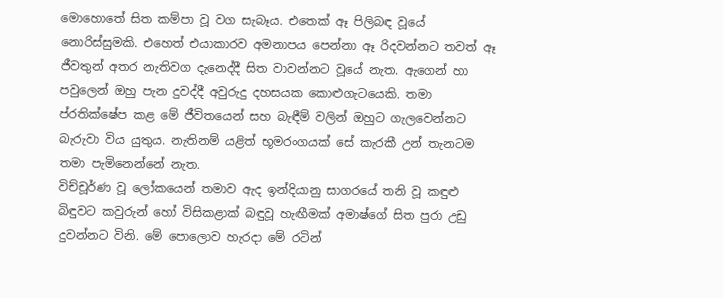මොහොතේ සිත කම්පා වූ වග සැබෑය. එතෙක් ඈ පිලිබඳ වූයේ නොරිස්සුමකි. එහෙත් එයාකාරව අමනාපය පෙන්නා ඈ රිදවන්නට තවත් ඈ ජීවතුන් අතර නැතිවග දැනෙද්දී සිත වාවන්නට වූයේ නැත. ඇගෙන් හා පවුලෙන් ඔහු පැන දුවද්දී අවුරුදු දහසයක කොළුගැටයෙකි. තමා ප්රතික්ෂේප කළ මේ ජීවිතයෙන් සහ බැඳීම් වලින් ඔහුට ගැලවෙන්නට බැරුවා විය යුතුය. නැතිනම් යළිත් භූමරංගයක් සේ කැරකී උන් තැනටම තමා පැමිනෙන්නේ නැත.
විච්චූර්ණ වූ ලෝකයෙන් තමාව ඇද ඉන්දියානු සාගරයේ තනි වූ කඳුළු බිඳුවට කවුරුන් හෝ විසිකළාක් බඳුවූ හැඟීමක් අමාෂ්ගේ සිත පුරා උඩු දුවන්නට විනි. මේ පොලොව හැරදා මේ රටින්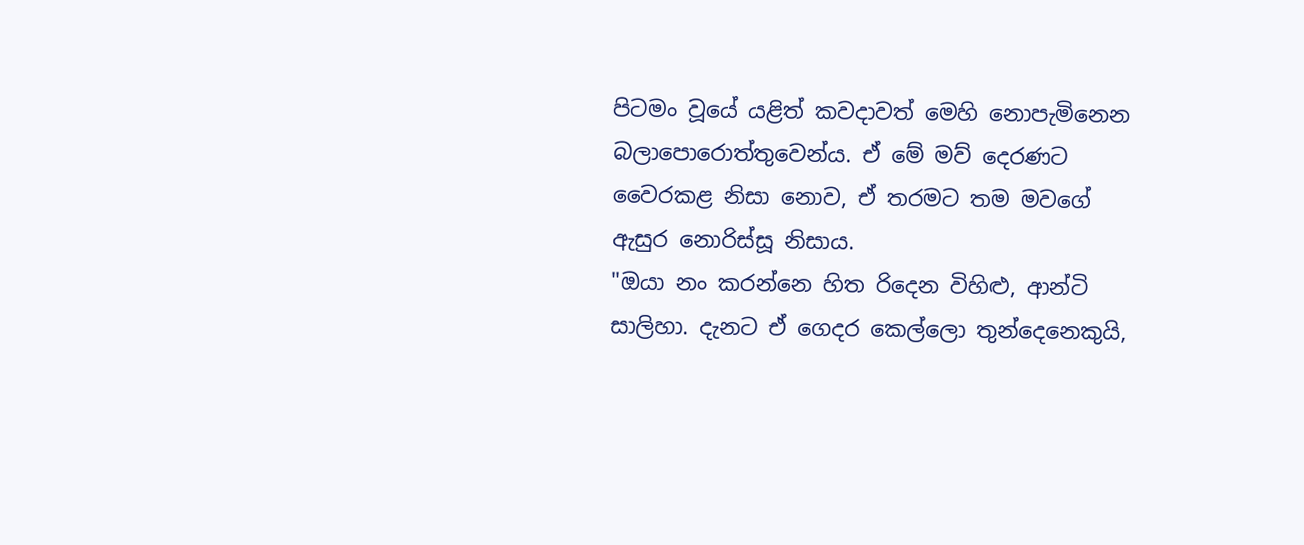පිටමං වූයේ යළිත් කවදාවත් මෙහි නොපැමිනෙන බලාපොරොත්තුවෙන්ය. ඒ මේ මව් දෙරණට වෛරකළ නිසා නොව, ඒ තරමට තම මවගේ ඇසුර නොරිස්සූ නිසාය.
"ඔයා නං කරන්නෙ හිත රිදෙන විහිළු, ආන්ටි සාලිහා. දැනට ඒ ගෙදර කෙල්ලො තුන්දෙනෙකුයි,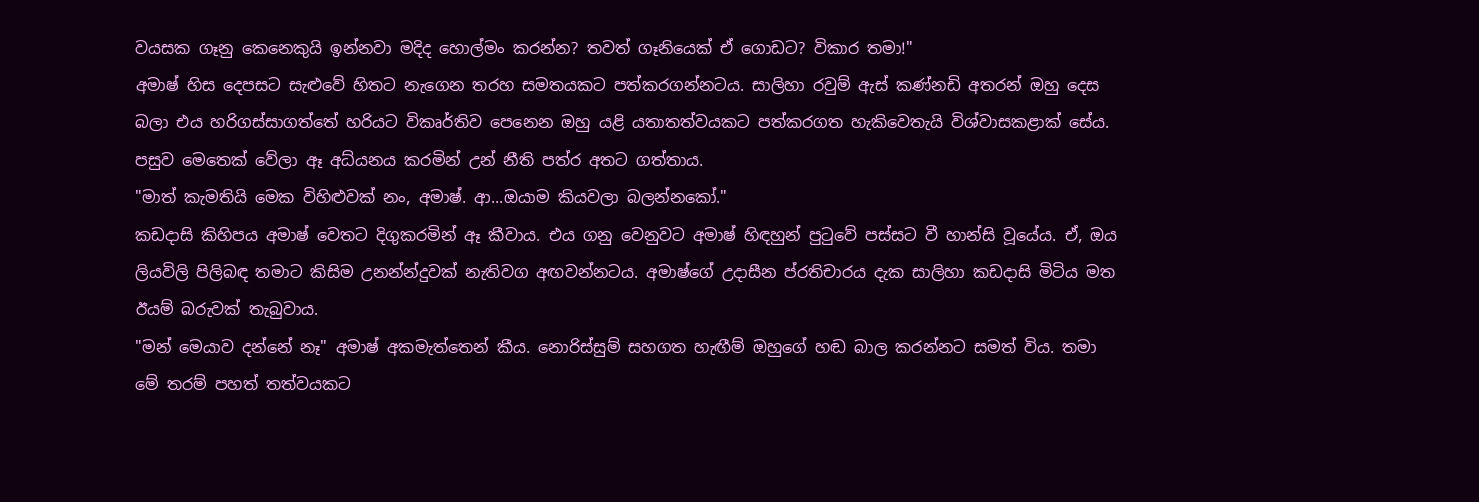වයසක ගෑනු කෙනෙකුයි ඉන්නවා මදිද හොල්මං කරන්න? තවත් ගෑනියෙක් ඒ ගොඩට? විකාර තමා!"
අමාෂ් හිස දෙපසට සැළුවේ හිතට නැගෙන තරහ සමතයකට පත්කරගන්නටය. සාලිහා රවුම් ඇස් කණ්නඩි අතරන් ඔහු දෙස බලා එය හරිගස්සාගත්තේ හරියට විකෘර්තිව පෙනෙන ඔහු යළි යතාතත්වයකට පත්කරගත හැකිවෙතැයි විශ්වාසකළාක් සේය. පසුව මෙතෙක් වේලා ඈ අධ්යනය කරමින් උන් නීති පත්ර අතට ගත්තාය.
"මාත් කැමතියි මෙක විහිළුවක් නං, අමාෂ්. ආ...ඔයාම කියවලා බලන්නකෝ."
කඩදාසි කිහිපය අමාෂ් වෙතට දිගුකරමින් ඈ කීවාය. එය ගනු වෙනුවට අමාෂ් හිඳහුන් පුටුවේ පස්සට වී හාන්සි වූයේය. ඒ, ඔය ලියවිලි පිලිබඳ තමාට කිසිම උනන්න්දුවක් නැතිවග අඟවන්නටය. අමාෂ්ගේ උදාසීන ප්රතිචාරය දැක සාලිහා කඩදාසි මිටිය මත ඊයම් බරුවක් තැබුවාය.
"මන් මෙයාව දන්නේ නෑ" අමාෂ් අකමැත්තෙන් කීය. නොරිස්සුම් සහගත හැඟීම් ඔහුගේ හඬ බාල කරන්නට සමත් විය. තමා මේ තරම් පහත් තත්වයකට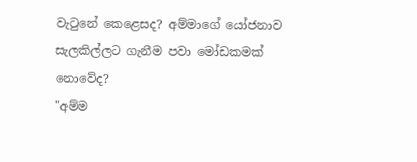වැටුනේ කෙළෙසද? අම්මාගේ යෝජනාව සැලකිල්ලට ගැනීම පවා මෝඩකමක් නොවේද?
"අම්ම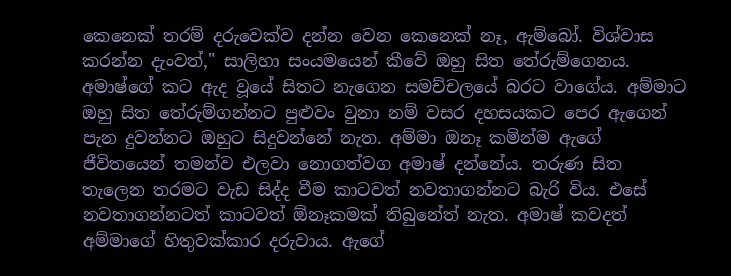කෙනෙක් තරම් දරුවෙක්ව දන්න වෙන කෙනෙක් නෑ, ඇම්බෝ. විශ්වාස කරන්න දැංවත්," සාලිහා සංයමයෙන් කීවේ ඔහු සිත තේරුම්ගෙනය.
අමාෂ්ගේ කට ඇද වූයේ සිතට නැගෙන සමච්චලයේ බරට වාගේය. අම්මාට ඔහු සිත තේරුම්ගන්නට පුළුවං වුනා නම් වසර දහසයකට පෙර ඇගෙන් පැන දුවන්නට ඔහුට සිදුවන්නේ නැත. අම්මා ඔනෑ කමින්ම ඇගේ ජීවිතයෙන් තමන්ව එලවා නොගත්වග අමාෂ් දන්නේය. තරුණ සිත තැලෙන තරමට වැඩ සිද්ද වීම කාටවත් නවතාගන්නට බැරි විය. එසේ නවතාගන්නටත් කාටවත් ඕනෑකමක් තිබුනේත් නැත. අමාෂ් කවදත් අම්මාගේ හිතුවක්කාර දරුවාය. ඇගේ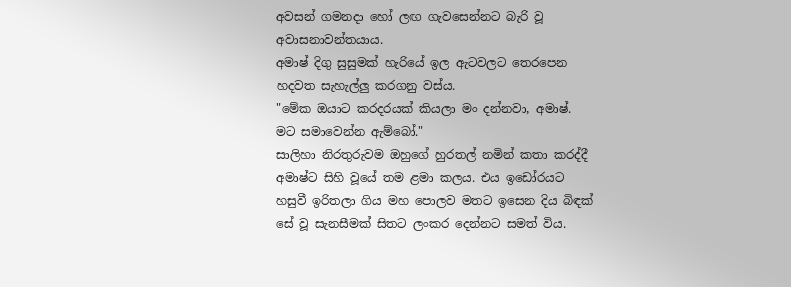අවසන් ගමනදා හෝ ලඟ ගැවසෙන්නට බැරි වූ අවාසනාවන්තයාය.
අමාෂ් දිගු සුසුමක් හැරියේ ඉල ඇටවලට තෙරපෙන හදවත සැහැල්ලු කරගනු වස්ය.
"මේක ඔයාට කරදරයක් කියලා මං දන්නවා, අමාෂ්. මට සමාවෙන්න ඇම්බෝ."
සාලිහා නිරතුරුවම ඔහුගේ හුරතල් නමින් කතා කරද්දී අමාෂ්ට සිහි වූයේ තම ළමා කලය. එය ඉඩෝරයට හසුවී ඉරිතලා ගිය මහ පොලව මතට ඉසෙන දිය බිඳක් සේ වූ සැනසීමක් සිතට ලංකර දෙන්නට සමත් විය.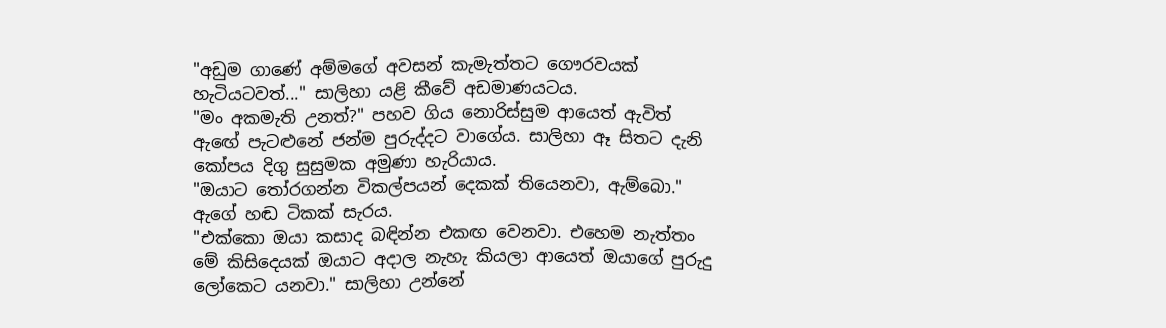"අඩුම ගාණේ අම්මගේ අවසන් කැමැත්තට ගෞරවයක් හැටියටවත්..." සාලිහා යළි කීවේ අඩමාණයටය.
"මං අකමැති උනත්?" පහව ගිය නොරිස්සුම ආයෙත් ඇවිත් ඇඟේ පැටළුනේ ජන්ම පුරුද්දට වාගේය. සාලිහා ඈ සිතට දැනි කෝපය දිගු සුසුමක අමුණා හැරියාය.
"ඔයාට තෝරගන්න විකල්පයන් දෙකක් තියෙනවා, ඇම්බො." ඇගේ හඬ ටිකක් සැරය.
"එක්කො ඔයා කසාද බඳින්න එකඟ වෙනවා. එහෙම නැත්තං මේ කිසිදෙයක් ඔයාට අදාල නැහැ කියලා ආයෙත් ඔයාගේ පුරුදු ලෝකෙට යනවා." සාලිහා උන්නේ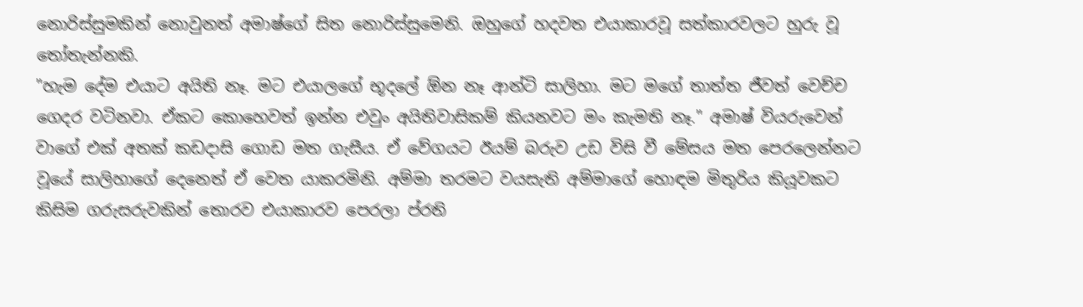නොරිස්සුමකින් නොවුනත් අමාෂ්ගේ සිත නොරිස්සුමෙනි. ඔහුගේ හදවත එයාකාරවූ සත්කාරවලට හුරු වූ තෝතැන්නකි.
"හැම දේම එයාට අයිති නෑ. මට එයාලගේ භූදලේ ඕන නෑ ආන්ටි සාලිහා. මට මගේ තාත්ත ජීවත් වෙච්ච ගෙදර වටිනවා. ඒකට කොහෙවත් ඉන්න එවුං අයිතිවාසිකම් කියනවට මං කැමති නෑ." අමාෂ් වියරුවෙන් වාගේ එක් අතක් කඩදාසි ගොඩ මත ගැසීය. ඒ වේගයට ඊයම් බරුව උඩ විසි වී මේසය මත පෙරලෙන්නට වූයේ සාලිහාගේ දෙනෙත් ඒ වෙත යාකරමිනි. අම්මා තරමට වයසැති අම්මාගේ හොඳම මිතුරිය කියූවකට කිසිම ගරුසරුවකින් තොරව එයාකාරව පෙරලා ප්රති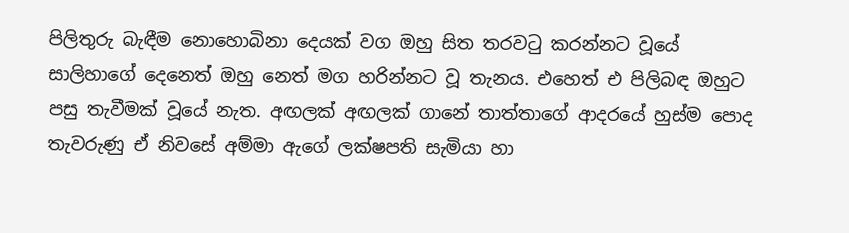පිලිතුරු බැඳීම නොහොබිනා දෙයක් වග ඔහු සිත තරවටු කරන්නට වූයේ සාලිහාගේ දෙනෙත් ඔහු නෙත් මග හරින්නට වූ තැනය. එහෙත් එ පිලිබඳ ඔහුට පසු තැවීමක් වූයේ නැත. අඟලක් අඟලක් ගානේ තාත්තාගේ ආදරයේ හුස්ම පොද තැවරුණු ඒ නිවසේ අම්මා ඇගේ ලක්ෂපති සැමියා හා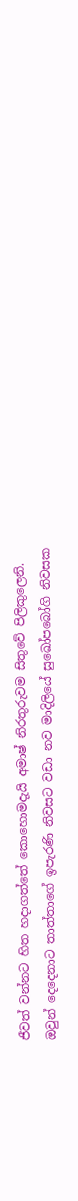ජීවත් වන්නට හිත හදාගත්තේ කොහොමදැයි අමාෂ් නිරතුරුවම සිතුවේ පිලිකුලෙනි.
ඔවුන් දෙදෙනාට තාත්තාගේ ඉපැරණි නිවසට වඩා නව මාදිලියේ සුඛෝපබෝගි නිවසක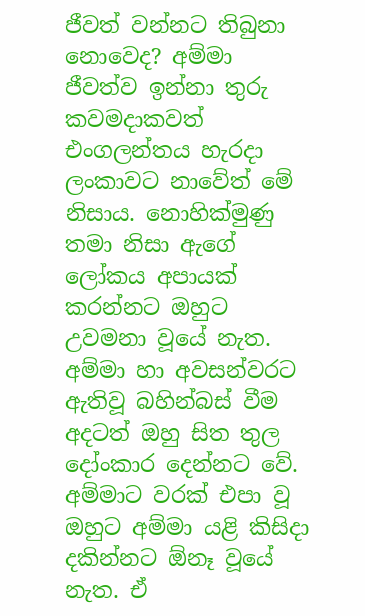ජීවත් වන්නට තිබුනා නොවෙද? අම්මා ජීවත්ව ඉන්නා තුරු කවමදාකවත් එංගලන්තය හැරදා ලංකාවට නාවේත් මේ නිසාය. නොහික්මුණු තමා නිසා ඇගේ ලෝකය අපායක් කරන්නට ඔහුට උවමනා වූයේ නැත. අම්මා හා අවසන්වරට ඇතිවූ බහින්බස් වීම අදටත් ඔහු සිත තුල දෝංකාර දෙන්නට වේ. අම්මාට වරක් එපා වූ ඔහුට අම්මා යළි කිසිදා දකින්නට ඕනෑ වූයේ නැත. ඒ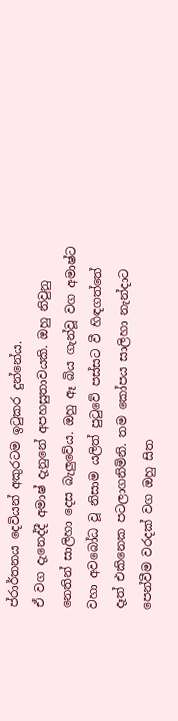ප්රාර්තනය දෙවියන් අකුරටම ඉටුකර දුන්නේය.
ඒ වග දැනෙද්දී අමාෂ් දැනුනේ අපහසුතාවයකි. ඔහු නිවුනු නෙතින් සාලිහා දෙස බැලුවේය. ඔහු ඈ බිය ගැන්වූ වග අමාෂ්ට වහා අවබෝධ වූ නිසාම යලිත් පුටුවේ පස්සට වී හිඳගත්තේ දෑත් එකිනෙක පටලාගනිමිනි. තම කෝපය සාලිහා නැන්දාට පෙන්වීම වරදක් වග ඔහු සිත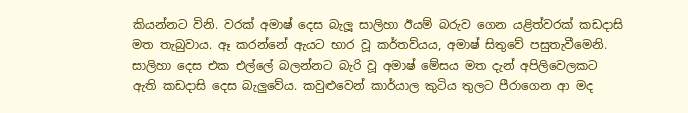කියන්නට විනි. වරක් අමාෂ් දෙස බැලූ සාලිහා ඊයම් බරුව ගෙන යළිත්වරක් කඩදාසි මත තැබුවාය. ඈ කරන්නේ ඇයට භාර වූ කර්තව්යය, අමාෂ් සිතුවේ පසුතැවීමෙනි. සාලිහා දෙස එක එල්ලේ බලන්නට බැරි වූ අමාෂ් මේසය මත දැන් අපිලිවෙලකට ඇති කඩදාසි දෙස බැලුවේය. කවුළුවෙන් කාර්යාල කුටිය තුලට පීරාගෙන ආ මද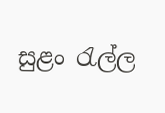සුළං රැල්ල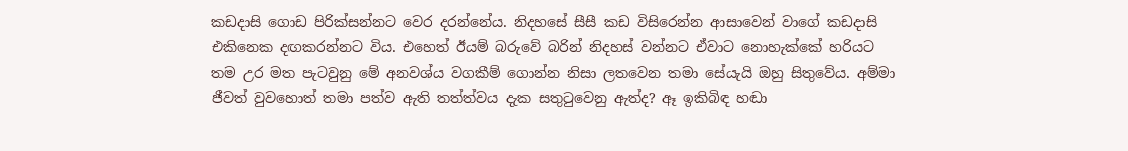කඩදාසි ගොඩ පිරික්සන්නට වෙර දරන්නේය. නිදහසේ සීසී කඩ විසිරෙන්න ආසාවෙන් වාගේ කඩදාසි එකිනෙක දඟකරන්නට විය. එහෙත් ඊයම් බරුවේ බරින් නිදහස් වන්නට ඒවාට නොහැක්කේ හරියට තම උර මත පැටවුනු මේ අනවශ්ය වගකීම් ගොන්න නිසා ලතවෙන තමා සේයැයි ඔහු සිතුවේය. අම්මා ජීවත් වුවහොත් තමා පත්ව ඇති තත්ත්වය දැක සතුටුවෙනු ඇත්ද? ඈ ඉකිබිඳ හඬා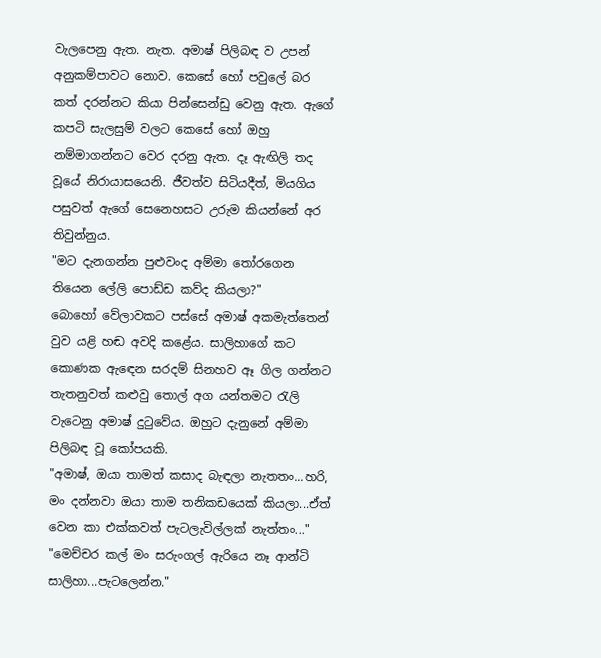වැලපෙනු ඇත. නැත. අමාෂ් පිලිබඳ ව උපන් අනුකම්පාවට නොව. කෙසේ හෝ පවුලේ බර කත් දරන්නට කියා පින්සෙන්ඩු වෙනු ඇත. ඇගේ කපටි සැලසුම් වලට කෙසේ හෝ ඔහු නම්මාගන්නට වෙර දරනු ඇත. දෑ ඇඟිලි තද වූයේ නිරායාසයෙනි. ජීවත්ව සිටියදීත්, මියගිය පසුවත් ඇගේ සෙනෙහසට උරුම කියන්නේ අර තිවුන්නුය.
"මට දැනගන්න පුළුවංද අම්මා තෝරගෙන තියෙන ලේලි පොඩ්ඩ කව්ද කියලා?"
බොහෝ වේලාවකට පස්සේ අමාෂ් අකමැත්තෙන් වුව යළි හඬ අවදි කළේය. සාලිහාගේ කට කොණක ඇඳෙන සරදම් සිනහව ඈ ගිල ගන්නට තැතනුවත් කළුවු තොල් අග යන්තමට රැලි වැටෙනු අමාෂ් දුටුවේය. ඔහුට දැනුනේ අම්මා පිලිබඳ වූ කෝපයකි.
"අමාෂ්, ඔයා තාමත් කසාද බැඳලා නැතතං...හරි, මං දන්නවා ඔයා තාම තනිකඩයෙක් කියලා...ඒත් වෙන කා එක්කවත් පැටලැවිල්ලක් නැත්තං..."
"මෙච්චර කල් මං සරුංගල් ඇරියෙ නෑ ආන්ටි සාලිහා...පැටලෙන්න."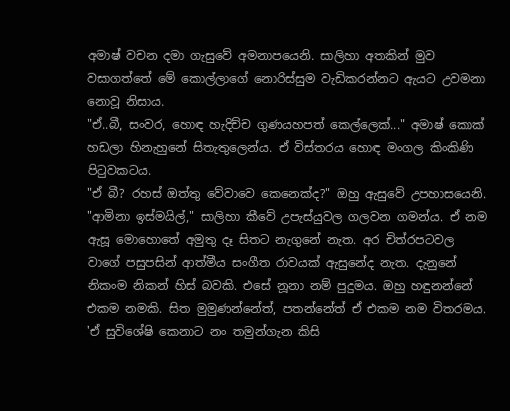අමාෂ් වචන දමා ගැසුවේ අමනාපයෙනි. සාලිහා අතකින් මුව වසාගත්තේ මේ කොල්ලාගේ නොරිස්සුම වැඩිකරන්නට ඇයට උවමනා නොවූ නිසාය.
"ඒ..බී, සංවර, හොඳ හැදිච්ච ගුණයහපත් කෙල්ලෙක්..." අමාෂ් කොක් හඩලා හිනැහුනේ සිතැතුලෙන්ය. ඒ විස්තරය හොඳ මංගල කිංකිණි පිටුවකටය.
"ඒ බී? රහස් ඔත්තු වේවාවෙ කෙනෙක්ද?" ඔහු ඇසුවේ උපහාසයෙනි.
"ආමිනා ඉස්මයිල්," සාලිහා කීවේ උපැස්යුවල ගලවන ගමන්ය. ඒ නම ඇසූ මොහොතේ අමුතු දෑ සිතට නැගුනේ නැත. අර චිත්රපටවල වාගේ පසුපසින් ආත්මීය සංගීත රාවයක් ඇසුනේද නැත. දැනුනේ නිකංම නිකන් හිස් බවකි. එසේ නූනා නම් පුදුමය. ඔහු හඳුනන්නේ එකම නමකි. සිත මුමුණන්නේත්, පතන්නේත් ඒ එකම නම විතරමය.
'ඒ සුවිශේෂි කෙනාට නං තමුන්ගැන කිසි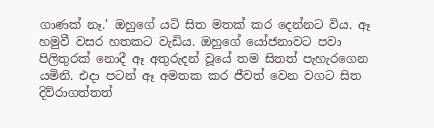ගාණක් නෑ.' ඔහුගේ යටි සිත මතක් කර දෙන්නට විය. ඈ හමුවී වසර හතකට වැඩිය. ඔහුගේ යෝජනාවට පවා පිලිතුරක් නොදී ඈ අතුරුදන් වූයේ තම සිතත් පැහැරගෙන යමිනි. එදා පටන් ඈ අමතක කර ජීවත් වෙන වගට සිත දිව්රාගත්තත්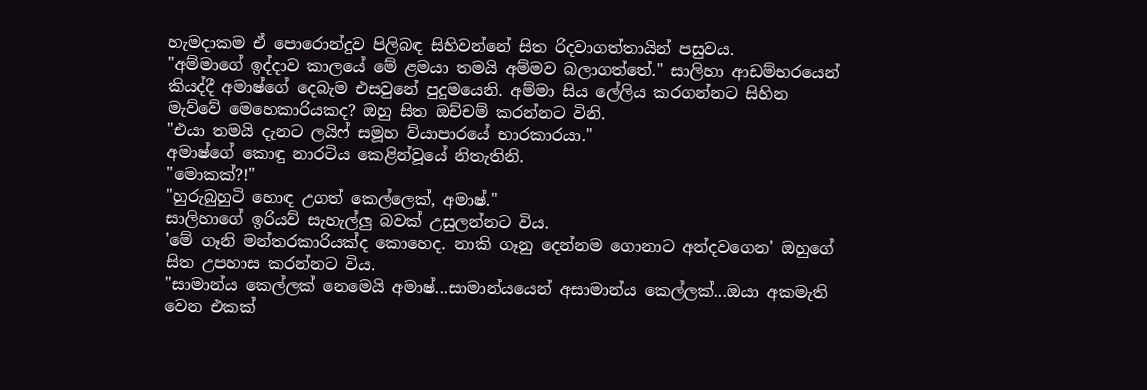හැමදාකම ඒ පොරොන්දුව පිලිබඳ සිහිවන්නේ සිත රිදවාගත්තායින් පසුවය.
"අම්මාගේ ඉද්දාව කාලයේ මේ ළමයා තමයි අම්මව බලාගත්තේ." සාලිහා ආඩම්භරයෙන් කියද්දී අමාෂ්ගේ දෙබැම එසවුනේ පුදුමයෙනි. අම්මා සිය ලේලිය කරගන්නට සිහින මැව්වේ මෙහෙකාරියකද? ඔහු සිත ඔච්චම් කරන්නට විනි.
"එයා තමයි දැනට ලයිෆ් සමූහ ව්යාපාරයේ භාරකාරයා."
අමාෂ්ගේ කොඳු නාරටිය කෙළින්වූයේ නිතැතිනි.
"මොකක්?!"
"හුරුබුහුටි හොඳ උගත් කෙල්ලෙක්, අමාෂ්."
සාලිහාගේ ඉරියව් සැහැල්ලු බවක් උසුලන්නට විය.
'මේ ගෑනි මන්තරකාරියක්ද කොහෙද. නාකි ගෑනු දෙන්නම ගොනාට අන්දවගෙන' ඔහුගේ සිත උපහාස කරන්නට විය.
"සාමාන්ය කෙල්ලක් නෙමෙයි අමාෂ්...සාමාන්යයෙන් අසාමාන්ය කෙල්ලක්...ඔයා අකමැති වෙන එකක්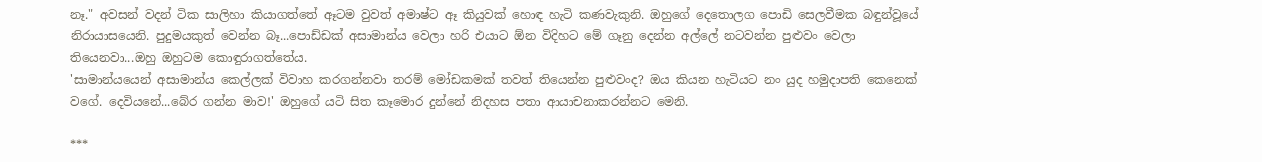නෑ." අවසන් වදන් ටික සාලිහා කියාගත්තේ ඈටම වුවත් අමාෂ්ට ඈ කියුවක් හොඳ හැටි කණවැකුනි. ඔහුගේ දෙතොලග පොඩි සෙලවීමක බඳුන්වූයේ නිරායාසයෙනි. පුදුමයකුත් වෙන්න බෑ...පොඩ්ඩක් අසාමාන්ය වෙලා හරි එයාට ඕන විදිහට මේ ගෑනු දෙන්න අල්ලේ නටවන්න පුළුවං වෙලා තියෙනවා...ඔහු ඔහුටම කොඳුරාගත්තේය.
'සාමාන්යයෙන් අසාමාන්ය කෙල්ලක් විවාහ කරගන්නවා තරම් මෝඩකමක් තවත් තියෙන්න පුළුවංද? ඔය කියන හැටියට නං යුද හමුදාපති කෙනෙක් වගේ. දෙවියනේ...බේර ගන්න මාව!' ඔහුගේ යටි සිත කෑමොර දුන්නේ නිදහස පතා ආයාචනාකරන්නට මෙනි.

***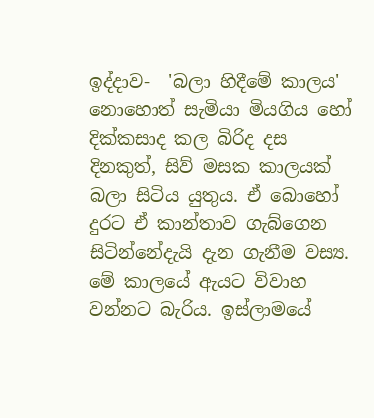ඉද්දාව-  'බලා හිදීමේ කාලය' නොහොත් සැමියා මියගිය හෝ දික්කසාද කල බිරිද දස දිනකුත්, සිව් මසක කාලයක් බලා සිටිය යුතුය. ඒ බොහෝ දුරට ඒ කාන්තාව ගැබ්ගෙන සිටින්නේදැයි දැන ගැනීම වස්‍ය. මේ කාලයේ ඇයට විවාහ වන්නට බැරිය. ඉස්ලාමයේ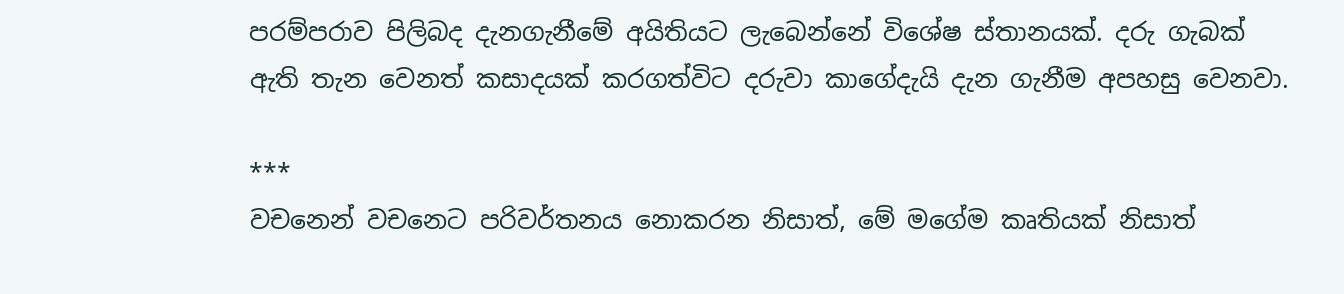පරම්පරාව පිලිබද දැනගැනීමේ අයිතියට ලැබෙන්නේ විශේෂ ස්තානයක්. දරු ගැබක් ඇති තැන වෙනත් කසාදයක් කරගත්විට දරුවා කාගේදැයි දැන ගැනීම අපහසු වෙනවා.

***
වචනෙන් වචනෙට පරිවර්තනය නොකරන නිසාත්, මේ මගේම කෘතියක් නිසාත්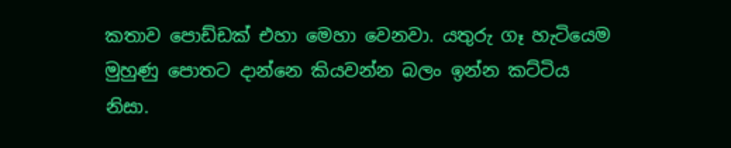කතාව පොඩ්ඩක් එහා මෙහා වෙනවා. යතුරු ගෑ හැටියෙම මුහුණු පොතට දාන්නෙ කියවන්න බලං ඉන්න කට්ටිය නිසා.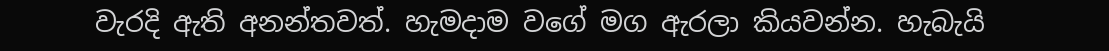වැරදි ඇති අනන්තවත්. හැමදාම වගේ මග ඇරලා කියවන්න. හැබැයි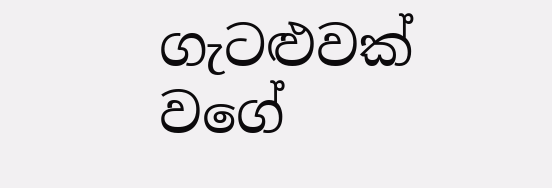ගැටළුවක් වගේ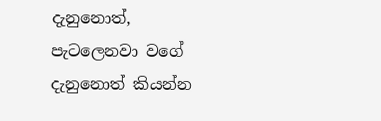දැනුනොත්, පැටලෙනවා වගේ දැනුනොත් කියන්න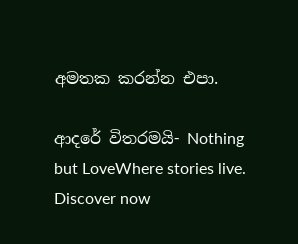අමතක කරන්න එපා.

ආදරේ විතරමයි- Nothing but LoveWhere stories live. Discover now